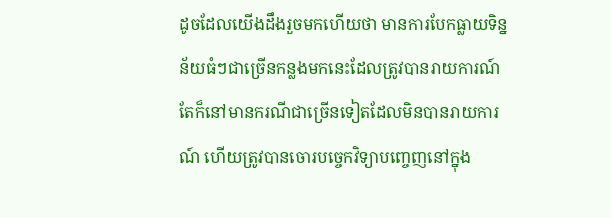ដូចដែលយើងដឹងរួចមកហើយថា មានការបែកធ្លាយទិន្នន័យធំៗជាច្រើនកន្លងមកនេះដែលត្រូវបានរាយការណ៍ តែក៏នៅមានករណីជាច្រើនទៀតដែលមិនបានរាយការណ៍ ហើយត្រូវបានចោរបច្ចេកវិទ្យាបញ្ចេញនៅក្នុង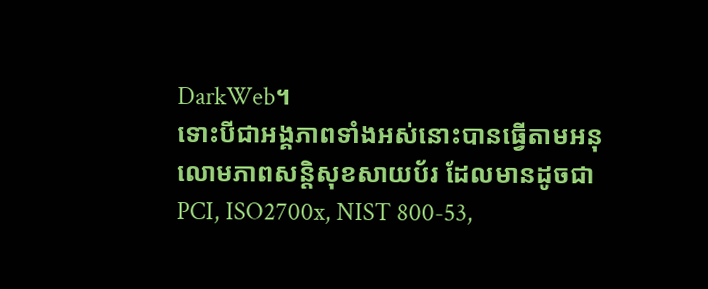DarkWeb។
ទោះបីជាអង្គភាពទាំងអស់នោះបានធ្វើតាមអនុលោមភាពសន្តិសុខសាយប័រ ដែលមានដូចជា PCI, ISO2700x, NIST 800-53,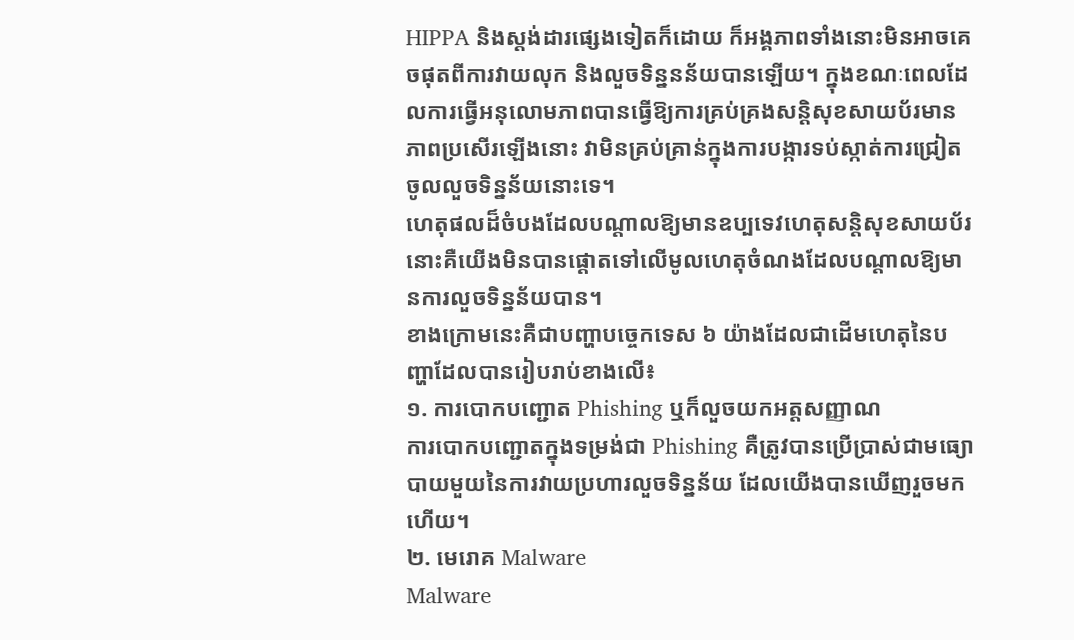HIPPA និងស្តង់ដារផ្សេងទៀតក៏ដោយ ក៏អង្គភាពទាំងនោះមិនអាចគេចផុតពីការវាយលុក និងលួចទិន្ននន័យបានឡើយ។ ក្នុងខណៈពេលដែលការធ្វើអនុលោមភាពបានធ្វើឱ្យការគ្រប់គ្រងសន្តិសុខសាយប័រមានភាពប្រសើរឡើងនោះ វាមិនគ្រប់គ្រាន់ក្នុងការបង្ការទប់ស្កាត់ការជ្រៀតចូលលួចទិន្នន័យនោះទេ។
ហេតុផលដ៏ចំបងដែលបណ្តាលឱ្យមានឧប្បទេវហេតុសន្តិសុខសាយប័រ នោះគឺយើងមិនបានផ្តោតទៅលើមូលហេតុចំណងដែលបណ្តាលឱ្យមានការលួចទិន្នន័យបាន។
ខាងក្រោមនេះគឺជាបញ្ហាបច្ចេកទេស ៦ យ៉ាងដែលជាដើមហេតុនៃបញ្ហាដែលបានរៀបរាប់ខាងលើ៖
១. ការបោកបញ្ជោត Phishing ឬក៏លួចយកអត្តសញ្ញាណ
ការបោកបញ្ជោតក្នុងទម្រង់ជា Phishing គឺត្រូវបានប្រើប្រាស់ជាមធ្យោបាយមួយនៃការវាយប្រហារលួចទិន្នន័យ ដែលយើងបានឃើញរួចមកហើយ។
២. មេរោគ Malware
Malware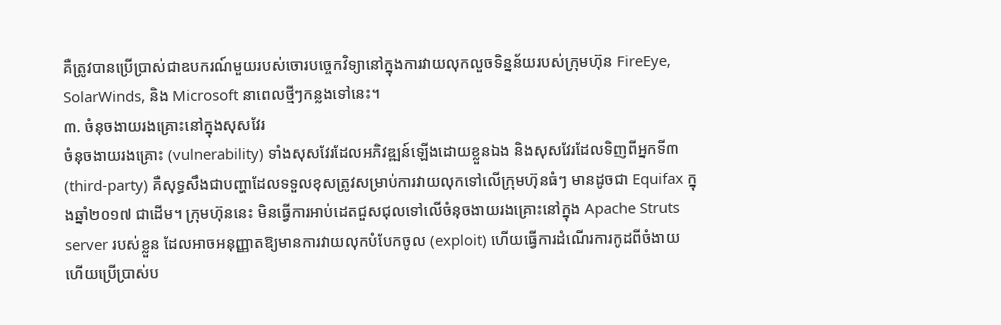គឺត្រូវបានប្រើប្រាស់ជាឧបករណ៍មួយរបស់ចោរបច្ចេកវិទ្យានៅក្នុងការវាយលុកលួចទិន្នន័យរបស់ក្រុមហ៊ុន FireEye, SolarWinds, និង Microsoft នាពេលថ្មីៗកន្លងទៅនេះ។
៣. ចំនុចងាយរងគ្រោះនៅក្នុងសុសវែរ
ចំនុចងាយរងគ្រោះ (vulnerability) ទាំងសុសវែរដែលអភិវឌ្ឍន៍ឡើងដោយខ្លួនឯង និងសុសវែរដែលទិញពីអ្នកទី៣ (third-party) គឺសុទ្ធសឹងជាបញ្ហាដែលទទួលខុសត្រូវសម្រាប់ការវាយលុកទៅលើក្រុមហ៊ុនធំៗ មានដូចជា Equifax ក្នុងឆ្នាំ២០១៧ ជាដើម។ ក្រុមហ៊ុននេះ មិនធ្វើការអាប់ដេតជួសជុលទៅលើចំនុចងាយរងគ្រោះនៅក្នុង Apache Struts server របស់ខ្លួន ដែលអាចអនុញ្ញាតឱ្យមានការវាយលុកបំបែកចូល (exploit) ហើយធ្វើការដំណើរការកូដពីចំងាយ ហើយប្រើប្រាស់ប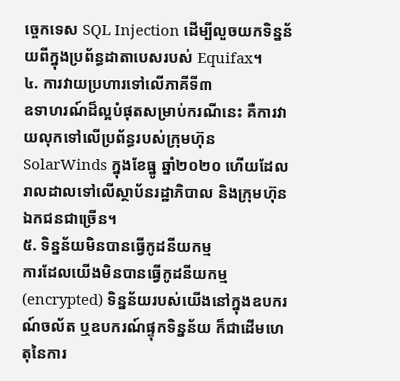ច្ចេកទេស SQL Injection ដើម្បីលួចយកទិន្នន័យពីក្នុងប្រព័ន្ធដាតាបេសរបស់ Equifax។
៤. ការវាយប្រហារទៅលើភាគីទី៣
ឧទាហរណ៍ដ៏ល្អបំផុតសម្រាប់ករណីនេះ គឺការវាយលុកទៅលើប្រព័ន្ធរបស់ក្រុមហ៊ុន SolarWinds ក្នុងខែធ្នូ ឆ្នាំ២០២០ ហើយដែលរាលដាលទៅលើស្ថាប័នរដ្ឋាភិបាល និងក្រុមហ៊ុនឯកជនជាច្រើន។
៥. ទិន្នន័យមិនបានធ្វើកូដនីយកម្ម
ការដែលយើងមិនបានធ្វើកូដនីយកម្ម (encrypted) ទិន្នន័យរបស់យើងនៅក្នុងឧបករណ៍ចល័ត ឬឧបករណ៍ផ្ទុកទិន្នន័យ ក៏ជាដើមហេតុនៃការ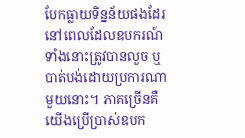បែកធ្លាយទិន្នន័យផងដែរ នៅពេលដែលឧបករណ៍ទាំងនោះត្រូវបានលួច ឬបាត់បង់ដោយប្រការណាមួយនោះ។ ភាគច្រើនគឺយើងប្រើប្រាស់ឧបក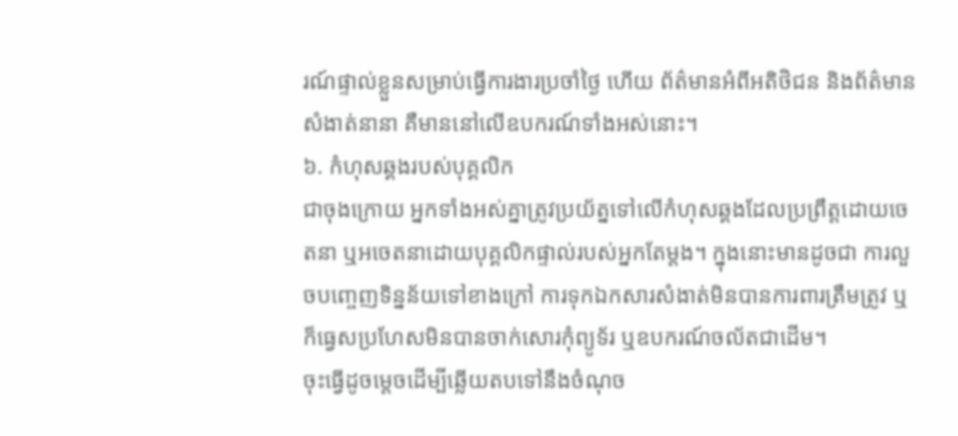រណ៍ផ្ទាល់ខ្លួនសម្រាប់ធ្វើការងារប្រចាំថ្ងៃ ហើយ ព័ត៌មានអំពីអតិថិជន និងព័ត៌មានសំងាត់នានា គឺមាននៅលើឧបករណ៍ទាំងអស់នោះ។
៦. កំហុសឆ្គងរបស់បុគ្គលិក
ជាចុងក្រោយ អ្នកទាំងអស់គ្នាត្រូវប្រយ័ត្នទៅលើកំហុសឆ្គងដែលប្រព្រឹត្តដោយចេតនា ឬអចេតនាដោយបុគ្គលិកផ្ទាល់របស់អ្នកតែម្តង។ ក្នុងនោះមានដូចជា ការលួចបញ្ចេញទិន្នន័យទៅខាងក្រៅ ការទុកឯកសារសំងាត់មិនបានការពារត្រឹមត្រូវ ឬក៏ធ្វេសប្រហែសមិនបានចាក់សោរកុំព្យូទ័រ ឬឧបករណ៍ចល័តជាដើម។
ចុះធ្វើដូចម្តេចដើម្បីឆ្លើយតបទៅនឹងចំណុច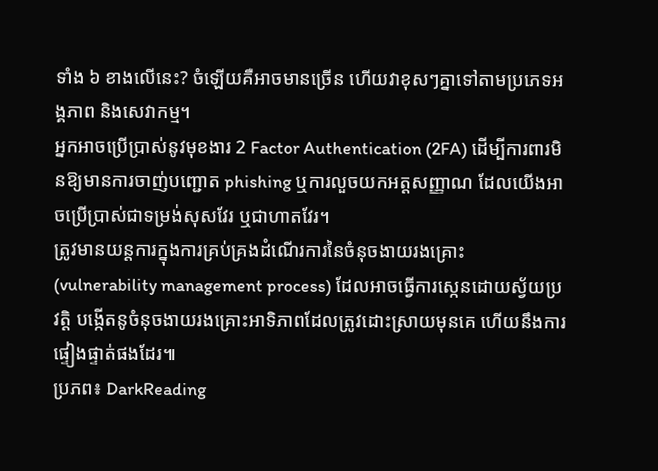ទាំង ៦ ខាងលើនេះ? ចំឡើយគឺអាចមានច្រើន ហើយវាខុសៗគ្នាទៅតាមប្រភេទអង្គភាព និងសេវាកម្ម។
អ្នកអាចប្រើប្រាស់នូវមុខងារ 2 Factor Authentication (2FA) ដើម្បីការពារមិនឱ្យមានការចាញ់បញ្ជោត phishing ឬការលួចយកអត្តសញ្ញាណ ដែលយើងអាចប្រើប្រាស់ជាទម្រង់សុសវែរ ឬជាហាតវែរ។
ត្រូវមានយន្តការក្នុងការគ្រប់គ្រងដំណើរការនៃចំនុចងាយរងគ្រោះ (vulnerability management process) ដែលអាចធ្វើការស្កេនដោយស្វ័យប្រវត្តិ បង្កើតនូចំនុចងាយរងគ្រោះអាទិភាពដែលត្រូវដោះស្រាយមុនគេ ហើយនឹងការផ្ទៀងផ្ទាត់ផងដែរ៕
ប្រភព៖ DarkReading